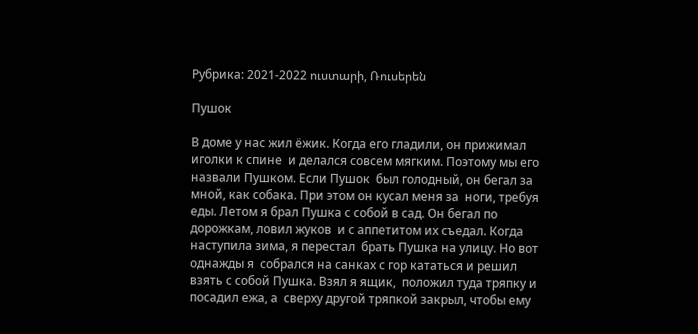Рубрика: 2021-2022 ուստարի, Ռուսերեն

Пушок

В доме у нас жил ёжик. Когда его гладили, он прижимал иголки к спине  и делался совсем мягким. Поэтому мы его назвали Пушком. Если Пушок  был голодный, он бегал за мной, как собака. При этом он кусал меня за  ноги, требуя еды. Летом я брал Пушка с собой в сад. Он бегал по дорожкам, ловил жуков  и с аппетитом их съедал. Когда наступила зима, я перестал  брать Пушка на улицу. Но вот однажды я  собрался на санках с гор кататься и решил  взять с собой Пушка. Взял я ящик,  положил туда тряпку и посадил ежа, а  сверху другой тряпкой закрыл, чтобы ему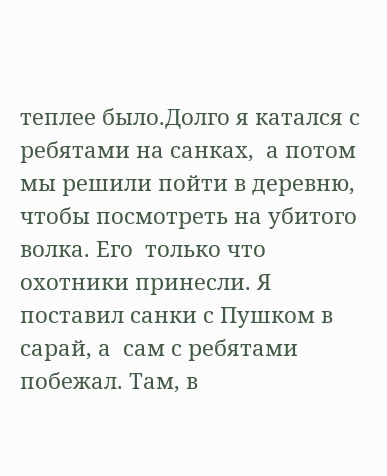теплее было.Долго я катался с ребятами на санках,  а потом мы решили пойти в деревню,  чтобы посмотреть на убитого волка. Его  только что охотники принесли. Я поставил санки с Пушком в сарай, а  сам с ребятами побежал. Там, в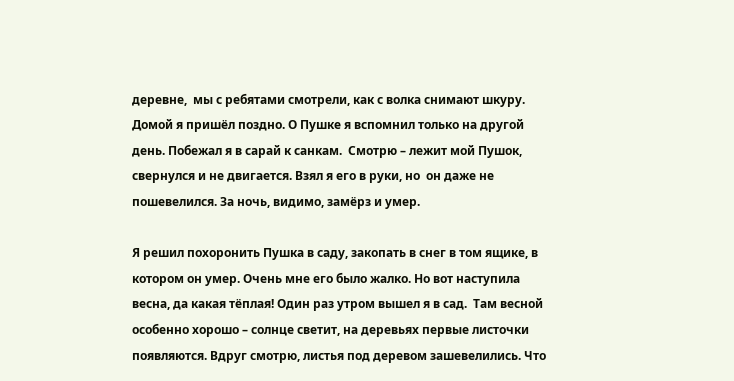деревне,  мы с ребятами смотрели, как с волка снимают шкуру. Домой я пришёл поздно. О Пушке я вспомнил только на другой день. Побежал я в сарай к санкам.  Смотрю – лежит мой Пушок, свернулся и не двигается. Взял я его в руки, но  он даже не пошевелился. За ночь, видимо, замёрз и умер.

Я решил похоронить Пушка в саду, закопать в снег в том ящике, в  котором он умер. Очень мне его было жалко. Но вот наступила весна, да какая тёплая! Один раз утром вышел я в сад.  Там весной особенно хорошо – солнце светит, на деревьях первые листочки  появляются. Вдруг смотрю, листья под деревом зашевелились. Что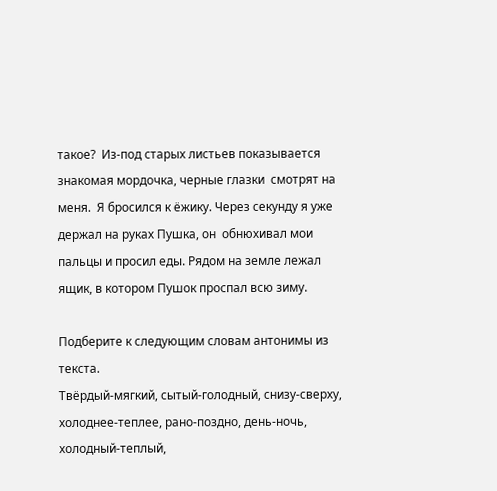такое?  Из-под старых листьев показывается знакомая мордочка, черные глазки  смотрят на меня.  Я бросился к ёжику. Через секунду я уже держал на руках Пушка, он  обнюхивал мои пальцы и просил еды. Рядом на земле лежал ящик, в котором Пушок проспал всю зиму.

Подберите к следующим словам антонимы из текста.
Твёрдый-мягкий, сытый-голодный, снизу-сверху, холоднее-теплее, рано-поздно, день-ночь, холодный-теплый,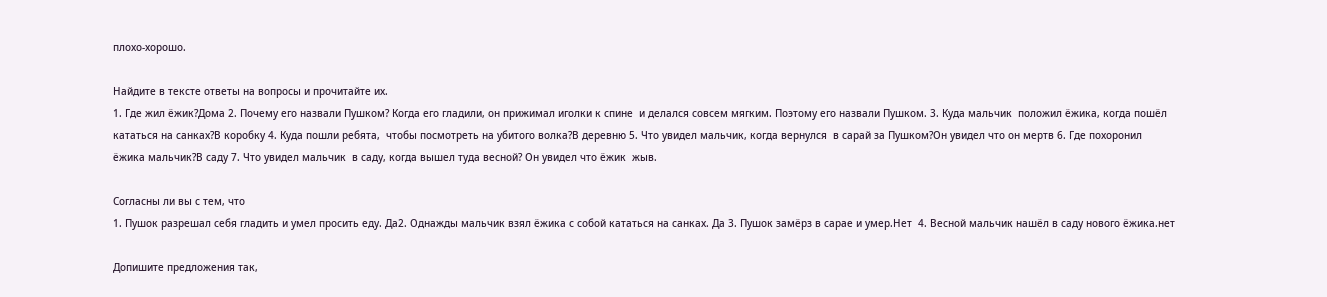плохо-хорошо.

Найдите в тексте ответы на вопросы и прочитайте их.
1. Где жил ёжик?Дома 2. Почему его назвали Пушком? Когда его гладили, он прижимал иголки к спине  и делался совсем мягким. Поэтому его назвали Пушком. 3. Куда мальчик  положил ёжика, когда пошёл кататься на санках?В коробку 4. Куда пошли ребята,  чтобы посмотреть на убитого волка?В деревню 5. Что увидел мальчик, когда вернулся  в сарай за Пушком?Он увидел что он мертв 6. Где похоронил ёжика мальчик?В саду 7. Что увидел мальчик  в саду, когда вышел туда весной? Он увидел что ёжик  жыв.

Согласны ли вы с тем, что
1. Пушок разрешал себя гладить и умел просить еду. Да2. Однажды мальчик взял ёжика с собой кататься на санках. Да 3. Пушок замёрз в сарае и умер.Нет  4. Весной мальчик нашёл в саду нового ёжика.нет

Допишите предложения так,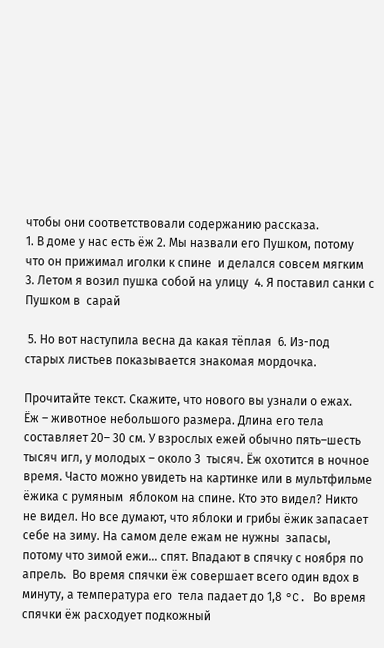чтобы они соответствовали содержанию рассказа.
1. В доме у нас есть ёж 2. Мы назвали его Пушком, потому что он прижимал иголки к спине  и делался совсем мягким 3. Летом я возил пушка собой на улицу  4. Я поставил санки с Пушком в  сарай

 5. Но вот наступила весна да какая тёплая  6. Из-под  старых листьев показывается знакомая мордочка.

Прочитайте текст. Скажите, что нового вы узнали о ежах.
Ёж – животное небольшого размера. Длина его тела составляет 20– 30 см. У взрослых ежей обычно пять–шесть тысяч игл, у молодых – около 3  тысяч. Ёж охотится в ночное время. Часто можно увидеть на картинке или в мультфильме ёжика с румяным  яблоком на спине. Кто это видел? Никто не видел. Но все думают, что яблоки и грибы ёжик запасает себе на зиму. На самом деле ежам не нужны  запасы, потому что зимой ежи… спят. Впадают в спячку с ноября по апрель.  Во время спячки ёж совершает всего один вдох в минуту, а температура его  тела падает до 1,8 °C. Во время спячки ёж расходует подкожный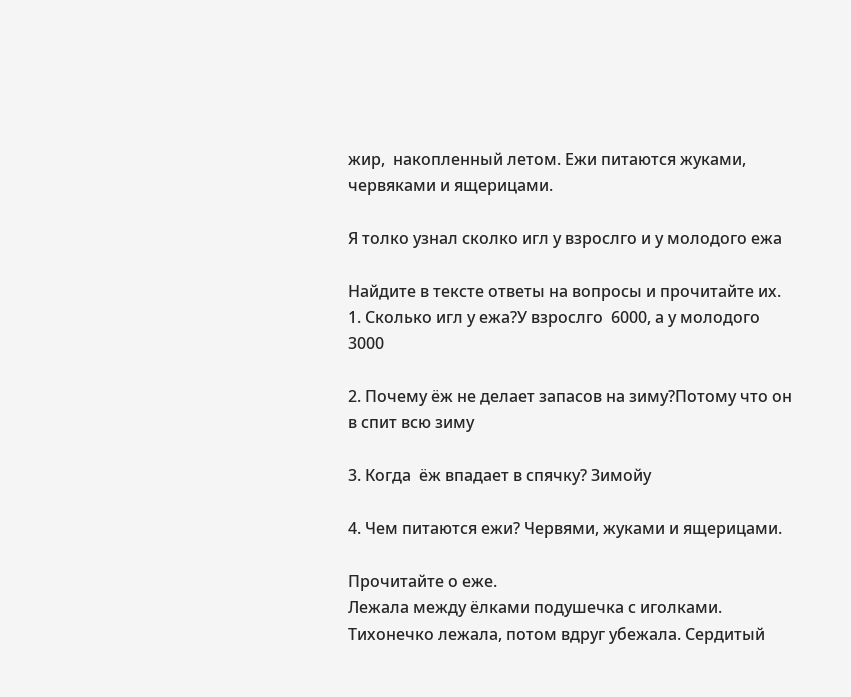жир,  накопленный летом. Ежи питаются жуками, червяками и ящерицами.

Я толко узнал сколко игл у взрослго и у молодого ежа

Найдите в тексте ответы на вопросы и прочитайте их.
1. Сколько игл у ежа?У взрослго  6000, а у молодого 3000

2. Почему ёж не делает запасов на зиму?Потому что он в спит всю зиму

3. Когда  ёж впадает в спячку? Зимойу

4. Чем питаются ежи? Червями, жуками и ящерицами.

Прочитайте о еже.
Лежала между ёлками подушечка с иголками.
Тихонечко лежала, потом вдруг убежала. Сердитый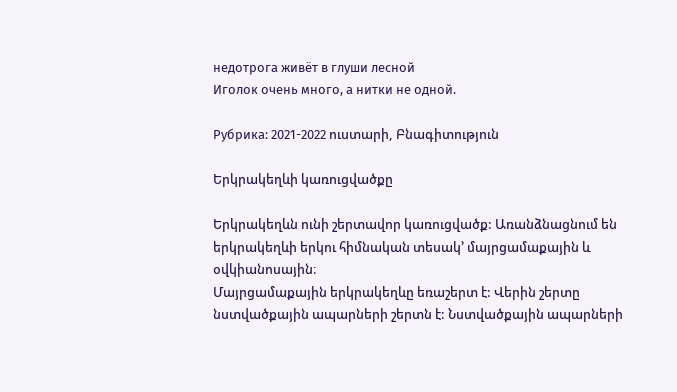недотрога живёт в глуши лесной
Иголок очень много, а нитки не одной.

Рубрика: 2021-2022 ուստարի, Բնագիտություն

Երկրակեղևի կառուցվածքը

Երկրակեղևն ունի շերտավոր կառուցվածք: Առանձնացնում են երկրակեղևի երկու հիմնական տեսակ’ մայրցամաքային և օվկիանոսային։
Մայրցամաքային երկրակեղևը եռաշերտ է: Վերին շերտը նստվածքային ապարների շերտն է: Նստվածքային ապարների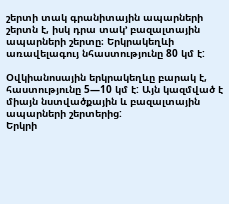շերտի տակ գրանիտային ապարների շերտն է, իսկ դրա տակ’ բազալտային ապարների շերտը։ Երկրակեղևի առավելագույ նհաստությունը 80 կմ է:

Օվկիանոսային երկրակեղևը բարակ է, հաստությունը 5—10 կմ է: Այն կազմված է միայն նստվածքային և բազալտային ապարների շերտերից:
Երկրի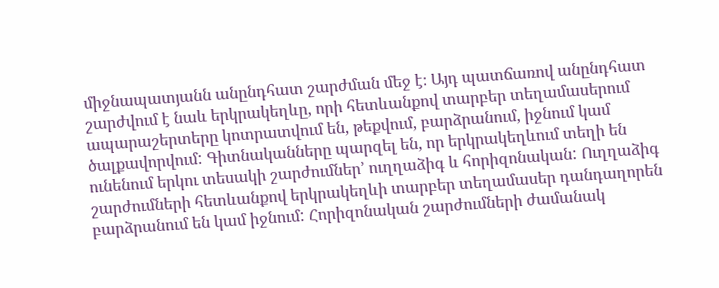միջնապատյանն անընդհատ շարժման մեջ է։ Այդ պատճառով անընդհատ շարժվում է նաև երկրակեղևը, որի հետևանքով տարբեր տեղամասերում ապարաշերտերը կոտրատվում են, թեքվում, բարձրանում, իջնում կամ ծալքավորվում: Գիտնականները պարզել են, որ երկրակեղևում տեղի են
ունենում երկու տեսակի շարժումներ’ ուղղաձիգ և հորիզոնական: Ուղղաձիգ շարժումների հետևանքով երկրակեղևի տարբեր տեղամասեր դանդաղորեն բարձրանում են կամ իջնում: Հորիզոնական շարժումների ժամանակ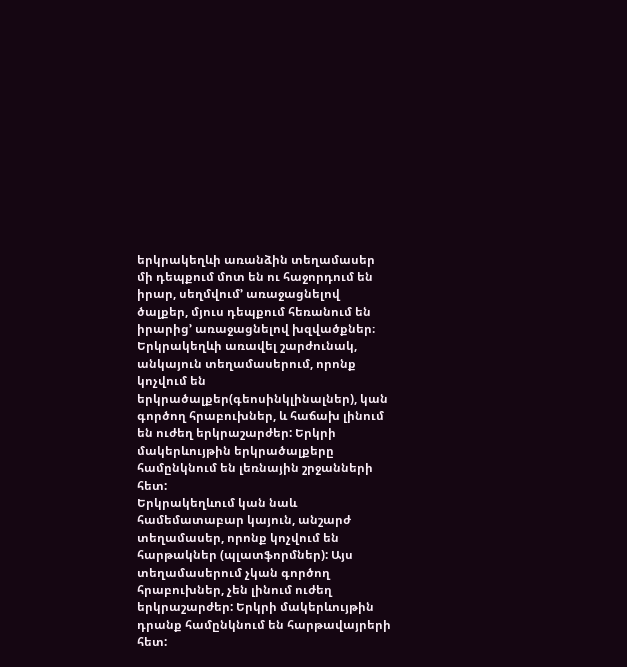երկրակեղևի առանձին տեղամասեր մի դեպքում մոտ են ու հաջորդում են իրար, սեղմվում’ առաջացնելով ծալքեր, մյուս դեպքում հեռանում են իրարից’ առաջացնելով խզվածքներ։
Երկրակեղևի առավել շարժունակ, անկայուն տեղամասերում, որոնք կոչվում են երկրածալքեր(գեոսինկլինալներ), կան գործող հրաբուխներ, և հաճախ լինում են ուժեղ երկրաշարժեր: Երկրի մակերևույթին երկրածալքերը համընկնում են լեռնային շրջանների հետ:
Երկրակեղևում կան նաև համեմատաբար կայուն, անշարժ տեղամասեր, որոնք կոչվում են հարթակներ (պլատֆորմներ): Այս տեղամասերում չկան գործող հրաբուխներ, չեն լինում ուժեղ երկրաշարժեր: Երկրի մակերևույթին դրանք համընկնում են հարթավայրերի հետ: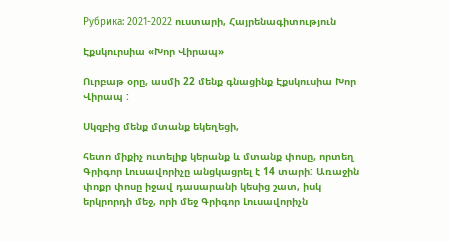Рубрика: 2021-2022 ուստարի, Հայրենագիտություն

Էքսկուրսիա «Խոր Վիրապ»

Ուրբաթ օրը, ասմի 22 մենք գնացինք Էքսկուսիա Խոր Վիրապ :

Սկզբից մենք մտանք եկեղեցի,

հետո միքիչ ուտելիք կերանք և մտանք փոսը, որտեղ Գրիգոր Լուսավորիչը անցկացրել է 14 տարի: Առաջին փոքր փոսը իջավ դասարանի կեսից շատ, իսկ երկրորդի մեջ, որի մեջ Գրիգոր Լուսավորիչն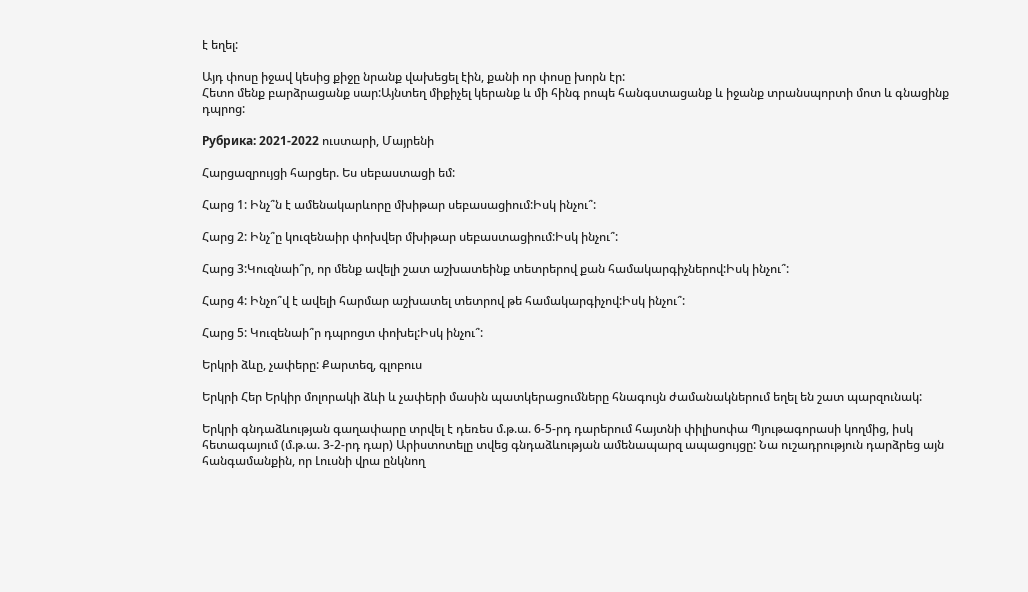է եղել:

Այդ փոսը իջավ կեսից քիջը նրանք վախեցել էին, քանի որ փոսը խորն էր:
Հետո մենք բարձրացանք սար:Այնտեղ միքիչել կերանք և մի հինգ րոպե հանգստացանք և իջանք տրանսպորտի մոտ և գնացինք դպրոց:

Рубрика: 2021-2022 ուստարի, Մայրենի

Հարցազրույցի հարցեր. Ես սեբաստացի եմ:

Հարց 1: Ինչ՞ն է ամենակարևորը մխիթար սեբասացիում:Իսկ ինչու՞:

Հարց 2: Ինչ՞ը կուզենաիր փոխվեր մխիթար սեբաստացիում:Իսկ ինչու՞:

Հարց 3:Կուզնաի՞ր, որ մենք ավելի շատ աշխատեինք տետրերով քան համակարգիչներով:Իսկ ինչու՞:

Հարց 4: Ինչո՞վ է ավելի հարմար աշխատել տետրով թե համակարգիչով:Իսկ ինչու՞:

Հարց 5: Կուզենաի՞ր դպրոցտ փոխել:Իսկ ինչու՞:

Երկրի ձևը, չափերը: Քարտեզ, գլոբուս

Երկրի Հեր Երկիր մոլորակի ձևի և չափերի մասին պատկերացումները հնագույն ժամանակներում եղել են շատ պարզունակ:

Երկրի գնդաձևության գաղափարը տրվել է դեռես մ.թ.ա. 6-5-րդ դարերում հայտնի փիլիսոփա Պյութագորասի կողմից, իսկ հետագայում (մ.թ.ա. 3-2-րդ դար) Արիստոտելը տվեց գնդաձևության ամենապարզ ապացույցը: Նա ուշադրություն դարձրեց այն հանգամանքին, որ Լուսնի վրա ընկնող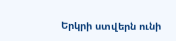Երկրի ստվերն ունի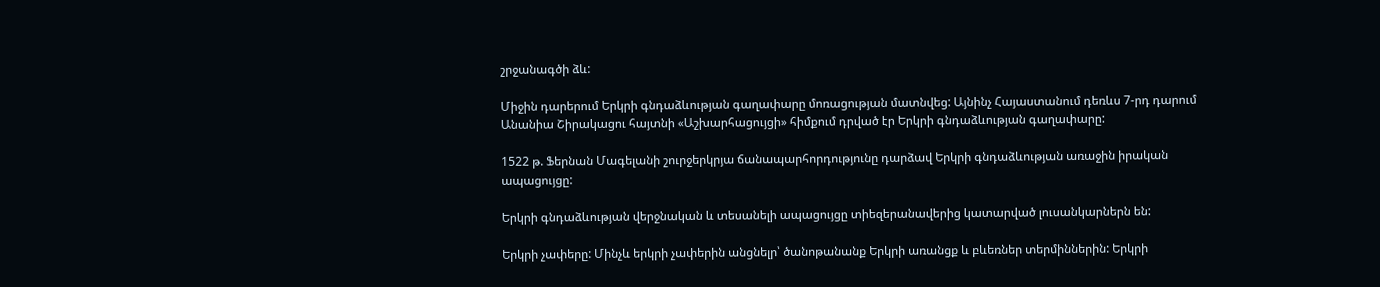շրջանագծի ձև:

Միջին դարերում Երկրի գնդաձևության գաղափարը մոռացության մատնվեց: Այնինչ Հայաստանում դեռևս 7-րդ դարում Անանիա Շիրակացու հայտնի «Աշխարհացույցի» հիմքում դրված էր Երկրի գնդաձևության գաղափարը:

1522 թ. Ֆերնան Մագելանի շուրջերկրյա ճանապարհորդությունը դարձավ Երկրի գնդաձևության առաջին իրական ապացույցը:

Երկրի գնդաձևության վերջնական և տեսանելի ապացույցը տիեզերանավերից կատարված լուսանկարներն են:

Երկրի չափերը: Մինչև երկրի չափերին անցնելր՝ ծանոթանանք Երկրի առանցք և բևեռներ տերմիններին: Երկրի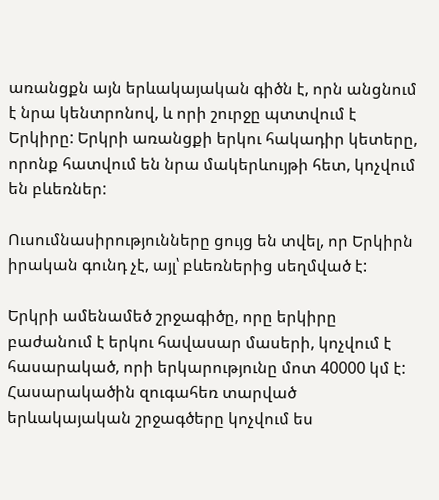առանցքն այն երևակայական գիծն է, որն անցնում է նրա կենտրոնով, և որի շուրջը պտտվում է Երկիրը: Երկրի առանցքի երկու հակադիր կետերը, որոնք հատվում են նրա մակերևույթի հետ, կոչվում են բևեռներ:

Ուսումնասիրությունները ցույց են տվել, որ Երկիրն իրական գունդ չէ, այլ՝ բևեռներից սեղմված է:

Երկրի ամենամեծ շրջագիծը, որը երկիրը բաժանում է երկու հավասար մասերի, կոչվում է հասարակած, որի երկարությունը մոտ 40000 կմ է: Հասարակածին զուգահեռ տարված երևակայական շրջագծերը կոչվում ես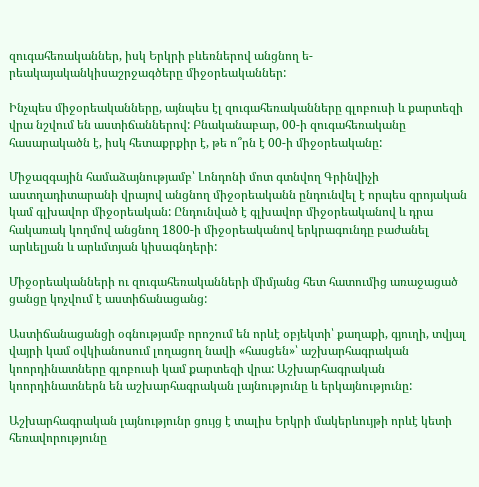զուգահեռականներ, իսկ Երկրի բևեռներով անցնող ե- րեակայականկիսաշրջագծերը միջօրեականներ:

Ինչպես միջօրեականները, այնպես էլ զուգահեռականները գլոբուսի և քարտեզի վրա նշվում են աստիճաններով: Բնականաբար, 00-ի զուգահեռականը հասարակածն է, իսկ հետաքրքիր է, թե ո՞րն է 00-ի միջօրեականը:

Միջազգային համաձայնությամբ՝ Լոնդոնի մոտ գտնվող Գրինվիչի աստղադիտարանի վրայով անցնող միջօրեականն ընդունվել է որպես զրոյական կամ գլխավոր միջօրեական: Ընդունված է գլխավոր միջօրեականով և դրա հակառակ կողմով անցնող 1800-ի միջօրեականով երկրագունդը բաժանել արևելյան և արևմտյան կիսագնդերի:

Միջօրեականների ու զուգահեռականների միմյանց հետ հատումից առաջացած ցանցը կոչվում է աստիճանացանց:

Աստիճանացանցի օգնությամբ որոշում են որևէ օբյեկտի՝ քաղաքի, գյուղի, տվյալ վայրի կամ օվկիանոսում լողացող նավի «հասցեն»՝ աշխարհագրական կոորդինատները գլոբուսի կամ քարտեզի վրա: Աշխարհագրական կոորդինատներն են աշխարհագրական լայնությունը և երկայնությունը:

Աշխարհագրական լայնությունր ցույց է տալիս Երկրի մակերևույթի որևէ կետի հեռավորությունը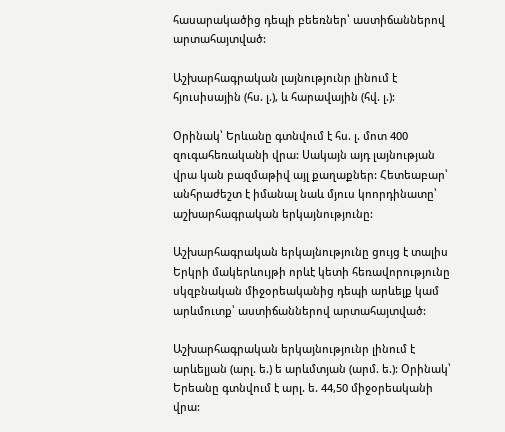հասարակածից դեպի բեեռներ՝ աստիճաններով արտահայտված:

Աշխարհագրական լայնությունր լինում է հյուսիսային (հս. լ.), և հարավային (հվ. լ.):

Օրինակ՝ Երևանը գտնվում է հս. լ. մոտ 400 զուգահեռականի վրա: Սակայն այդ լայնության վրա կան բազմաթիվ այլ քաղաքներ: Հետեաբար՝ անհրաժեշտ է իմանալ նաև մյուս կոորդինատը՝ աշխարհագրական երկայնությունը:

Աշխարհագրական երկայնությունը ցույց է տալիս Երկրի մակերևույթի որևէ կետի հեռավորությունը սկզբնական միջօրեականից դեպի արևելք կամ արևմուտք՝ աստիճաններով արտահայտված:

Աշխարհագրական երկայնությունր լինում է արևելյան (արլ. ե.) ե արևմտյան (արմ. ե.): Օրինակ՝ Երեանը գտնվում է արլ. ե. 44,50 միջօրեականի վրա: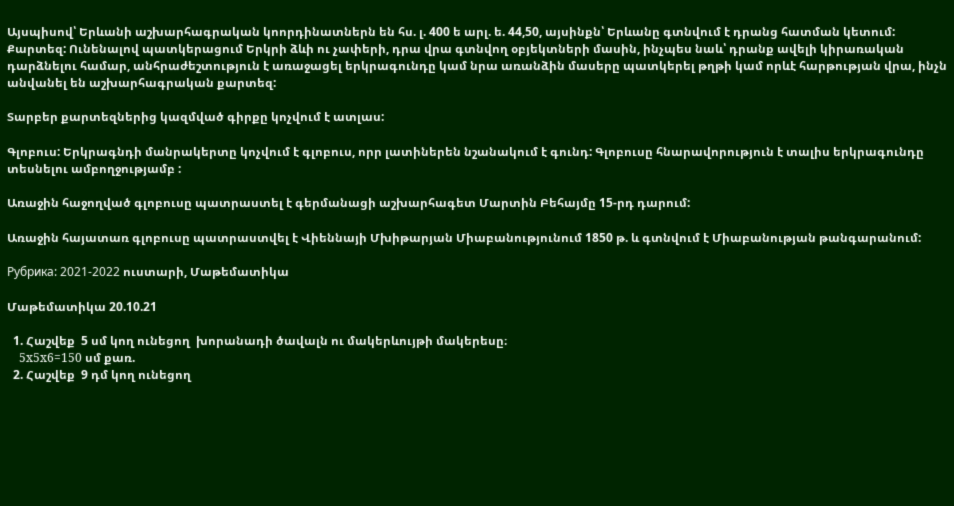Այսպիսով՝ Երևանի աշխարհագրական կոորդինատներն են հս. լ. 400 ե արլ. ե. 44,50, այսինքն՝ Երևանը գտնվում է դրանց հատման կետում: Քարտեզ: Ունենալով պատկերացում Երկրի ձևի ու չափերի, դրա վրա գտնվող օբյեկտների մասին, ինչպես նաև՝ դրանք ավելի կիրառական դարձնելու համար, անհրաժեշտություն է առաջացել երկրագունդը կամ նրա առանձին մասերը պատկերել թղթի կամ որևէ հարթության վրա, ինչն անվանել են աշխարհագրական քարտեզ:

Տարբեր քարտեզներից կազմված գիրքը կոչվում է ատլաս:

Գլոբուս: Երկրագնդի մանրակերտը կոչվում է գլոբուս, որր լատիներեն նշանակում է գունդ: Գլոբուսը հնարավորություն է տալիս երկրագունդը տեսնելու ամբողջությամբ :

Առաջին հաջողված գլոբուսը պատրաստել է գերմանացի աշխարհագետ Մարտին Բեհայմը 15-րդ դարում:

Առաջին հայատառ գլոբուսը պատրաստվել է Վիեննայի Մխիթարյան Միաբանությունում 1850 թ. և գտնվում է Միաբանության թանգարանում:

Рубрика: 2021-2022 ուստարի, Մաթեմատիկա

Մաթեմատիկա 20.10.21

  1. Հաշվեք  5 սմ կող ունեցող  խորանադի ծավալն ու մակերևույթի մակերեսը։
    5x5x6=150 սմ քառ.
  2. Հաշվեք  9 դմ կող ունեցող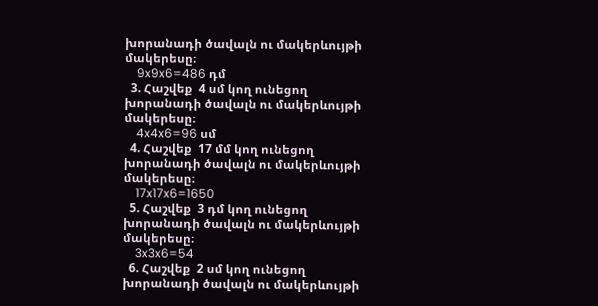խորանադի ծավալն ու մակերևույթի մակերեսը։
    9x9x6=486 դմ
  3. Հաշվեք  4 սմ կող ունեցող  խորանադի ծավալն ու մակերևույթի մակերեսը։
    4x4x6=96 սմ
  4. Հաշվեք  17 մմ կող ունեցող  խորանադի ծավալն ու մակերևույթի մակերեսը։
    17x17x6=1650
  5. Հաշվեք  3 դմ կող ունեցող  խորանադի ծավալն ու մակերևույթի մակերեսը։
    3x3x6=54
  6. Հաշվեք  2 սմ կող ունեցող  խորանադի ծավալն ու մակերևույթի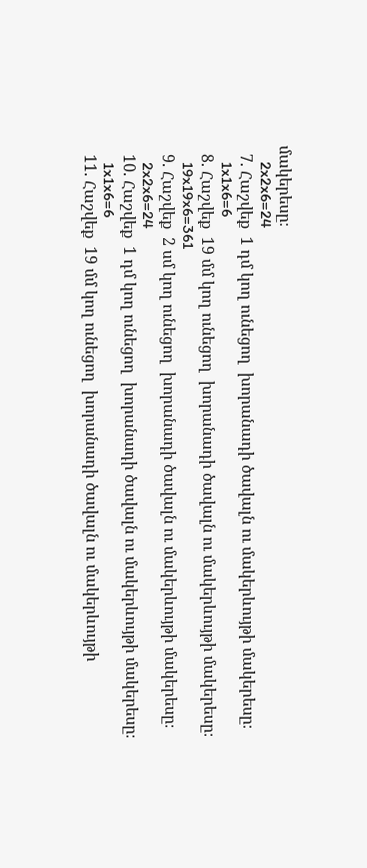մակերեսը։
    2x2x6=24
  7. Հաշվեք  1 դմ կող ունեցող  խորանադի ծավալն ու մակերևույթի մակերեսը։
    1x1x6=6
  8. Հաշվեք  19 մմ կող ունեցող  խորանադի ծավալն ու մակերևույթի մակերեսը։
    19x19x6=361
  9. Հաշվեք  2 սմ կող ունեցող  խորանադի ծավալն ու մակերևույթի մակերեսը։
    2x2x6=24
  10. Հաշվեք  1 դմ կող ունեցող  խորանադի ծավալն ու մակերևույթի մակերեսը։
    1x1x6=6
  11. Հաշվեք  19 մմ կող ունեցող  խորանադի ծավալն ու մակերևույթի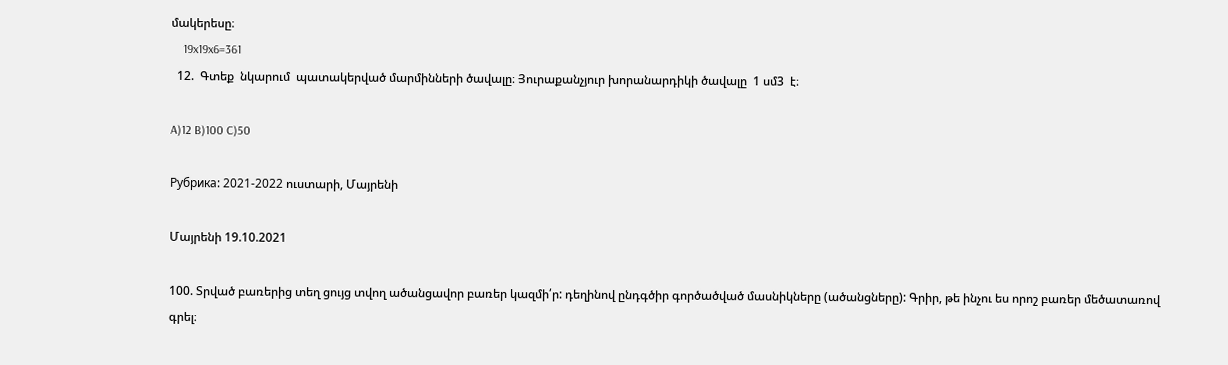մակերեսը։
    19x19x6=361
  12.  Գտեք  նկարում  պատակերված մարմինների ծավալը։ Յուրաքանչյուր խորանարդիկի ծավալը  1 սմ3  է։

A)12 B)100 C)50

Рубрика: 2021-2022 ուստարի, Մայրենի

Մայրենի 19.10.2021

100. Տրված բառերից տեղ ցույց տվող ածանցավոր բառեր կազմի՛ր: դեղինով ընդգծիր գործածված մասնիկները (ածանցները): Գրիր, թե ինչու ես որոշ բառեր մեծատառով գրել։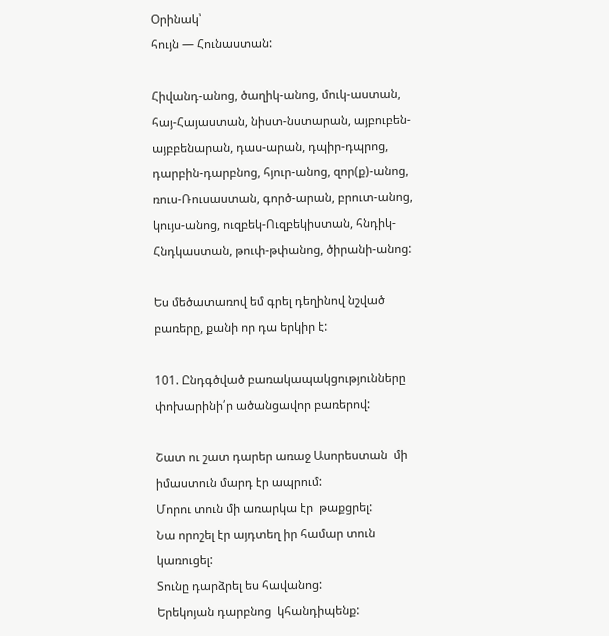Օրինակ՝
հույն — Հունաստան:

Հիվանդ-անոց, ծաղիկ-անոց, մուկ-աստան, հայ-Հայաստան, նիստ-նստարան, այբուբեն-այբբենարան, դաս-արան, դպիր-դպրոց, դարբին-դարբնոց, հյուր-անոց, զոր(ք)-անոց, ռուս-Ռուսաստան, գործ-արան, բրուտ-անոց, կույս-անոց, ուզբեկ-Ուզբեկիստան, հնդիկ-Հնդկաստան, թուփ-թփանոց, ծիրանի-անոց:

Ես մեծատառով եմ գրել դեղինով նշված բառերը, քանի որ դա երկիր է:

101. Ընդգծված բառակապակցությունները փոխարինի՛ր ածանցավոր բառերով:

Շատ ու շատ դարեր առաջ Ասորեստան  մի իմաստուն մարդ էր ապրում:
Մորու տուն մի առարկա էր  թաքցրել:
Նա որոշել էր այդտեղ իր համար տուն կառուցել:
Տունը դարձրել ես հավանոց:
Երեկոյան դարբնոց  կհանդիպենք: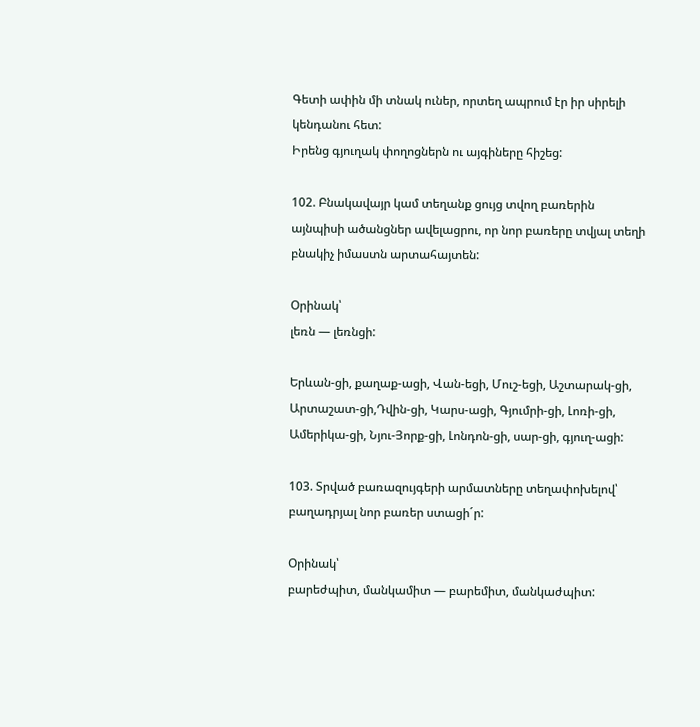Գետի ափին մի տնակ ուներ, որտեղ ապրում էր իր սիրելի կենդանու հետ:
Իրենց գյուղակ փողոցներն ու այգիները հիշեց:

102. Բնակավայր կամ տեղանք ցույց տվող բառերին այնպիսի ածանցներ ավելացրու, որ նոր բառերը տվյալ տեղի բնակիչ իմաստն արտահայտեն:

Օրինակ՝
լեռն — լեռնցի:

Երևան-ցի, քաղաք-ացի, Վան-եցի, Մուշ-եցի, Աշտարակ-ցի, Արտաշատ-ցի,Դվին-ցի, Կարս-ացի, Գյումրի-ցի, Լոռի-ցի, Ամերիկա-ցի, Նյու-Յորք-ցի, Լոնդոն-ցի, սար-ցի, գյուղ-ացի:

103. Տրված բառազույգերի արմատները տեղափոխելով՝ բաղադրյալ նոր բառեր ստացի´ր:

Օրինակ՝
բարեժպիտ, մանկամիտ — բարեմիտ, մանկաժպիտ: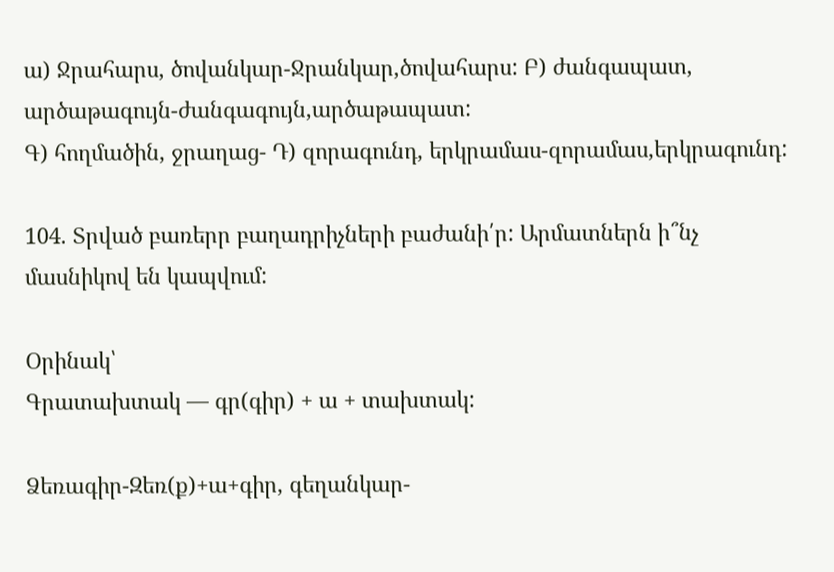ա) Ջրահարս, ծովանկար-Ջրանկար,ծովահարս: Բ) ժանգապատ, արծաթագույն-ժանգագույն,արծաթապատ:
Գ) հողմածին, ջրաղաց- Դ) զորագունդ, երկրամաս-զորամաս,երկրագունդ:

104. Տրված բառերր բաղադրիչների բաժանի՛ր: Արմատներն ի՞նչ մասնիկով են կապվում:

Օրինակ՝
Գրատախտակ — գր(գիր) + ա + տախտակ:

Ձեռագիր-Զեռ(ք)+ա+գիր, գեղանկար-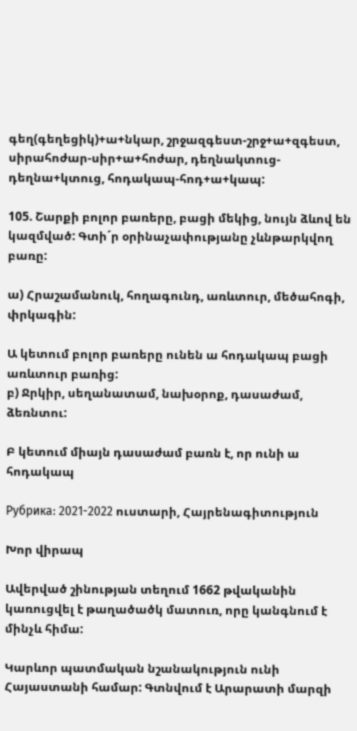գեղ(գեղեցիկ)+ա+նկար, շրջազգեստ-շրջ+ա+զգեստ, սիրահոժար-սիր+ա+հոժար, դեղնակտուց-դեղնա+կտուց, հոդակապ-հոդ+ա+կապ:

105. Շարքի բոլոր բառերը, բացի մեկից, նույն ձևով են կազմված: Գտի´ր օրինաչափությանը չևնթարկվող բառը:

ա) Հրաշամանուկ, հողագունդ, առևտուր, մեծահոգի, փրկագին:

Ա կետում բոլոր բառերը ունեն ա հոդակապ բացի առևտուր բառից:
բ) Ջրկիր, սեղանատամ, նախօրոք, դասաժամ, ձեռնտու:

Բ կետում միայն դասաժամ բառն է, որ ունի ա հոդակապ

Рубрика: 2021-2022 ուստարի, Հայրենագիտություն

Խոր վիրապ

Ավերված շինության տեղում 1662 թվականին կառուցվել է թաղածածկ մատուռ, որը կանգնում է մինչև հիմա:

Կարևոր պատմական նշանակություն ունի Հայաստանի համար: Գտնվում է Արարատի մարզի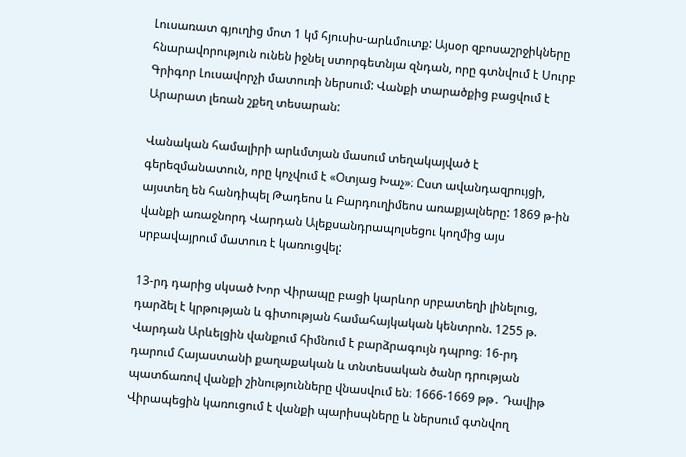Լուսառատ գյուղից մոտ 1 կմ հյուսիս-արևմուտք: Այսօր զբոսաշրջիկները հնարավորություն ունեն իջնել ստորգետնյա զնդան, որը գտնվում է Սուրբ Գրիգոր Լուսավորչի մատուռի ներսում: Վանքի տարածքից բացվում է Արարատ լեռան շքեղ տեսարան:

Վանական համալիրի արևմտյան մասում տեղակայված է գերեզմանատուն, որը կոչվում է «Օտյաց Խաչ»։ Ըստ ավանդազրույցի, այստեղ են հանդիպել Թադեոս և Բարդուղիմեոս առաքյալները: 1869 թ-ին վանքի առաջնորդ Վարդան Ալեքսանդրապոլսեցու կողմից այս սրբավայրում մատուռ է կառուցվել:

13-րդ դարից սկսած Խոր Վիրապը բացի կարևոր սրբատեղի լինելուց, դարձել է կրթության և գիտության համահայկական կենտրոն. 1255 թ. Վարդան Արևելցին վանքում հիմնում է բարձրագույն դպրոց։ 16-րդ դարում Հայաստանի քաղաքական և տնտեսական ծանր դրության պատճառով վանքի շինությունները վնասվում են։ 1666-1669 թթ․ Դավիթ Վիրապեցին կառուցում է վանքի պարիսպները և ներսում գտնվող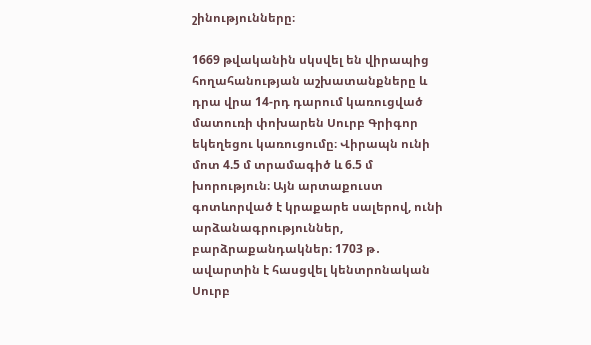շինությունները։

1669 թվականին սկսվել են վիրապից հողահանության աշխատանքները և դրա վրա 14-րդ դարում կառուցված մատուռի փոխարեն Սուրբ Գրիգոր եկեղեցու կառուցումը։ Վիրապն ունի մոտ 4.5 մ տրամագիծ և 6.5 մ խորություն։ Այն արտաքուստ գոտևորված է կրաքարե սալերով, ունի արձանագրություններ, բարձրաքանդակներ։ 1703 թ․ ավարտին է հասցվել կենտրոնական Սուրբ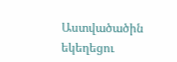Աստվածածին եկեղեցու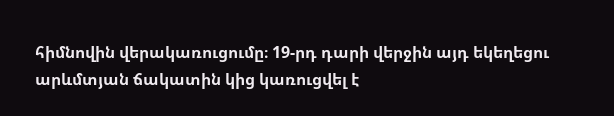հիմնովին վերակառուցումը։ 19-րդ դարի վերջին այդ եկեղեցու արևմտյան ճակատին կից կառուցվել է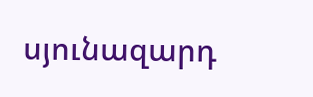սյունազարդ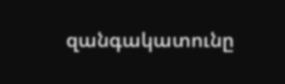զանգակատունը